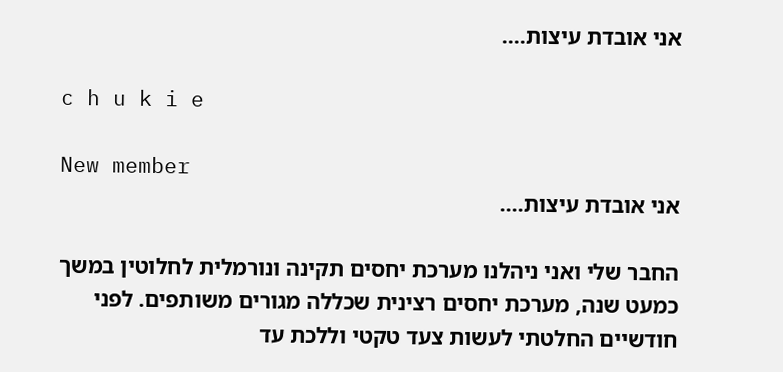אני אובדת עיצות....

c h u k i e

New member
אני אובדת עיצות....

החבר שלי ואני ניהלנו מערכת יחסים תקינה ונורמלית לחלוטין במשך כמעט שנה, מערכת יחסים רצינית שכללה מגורים משותפים. לפני חודשיים החלטתי לעשות צעד טקטי וללכת עד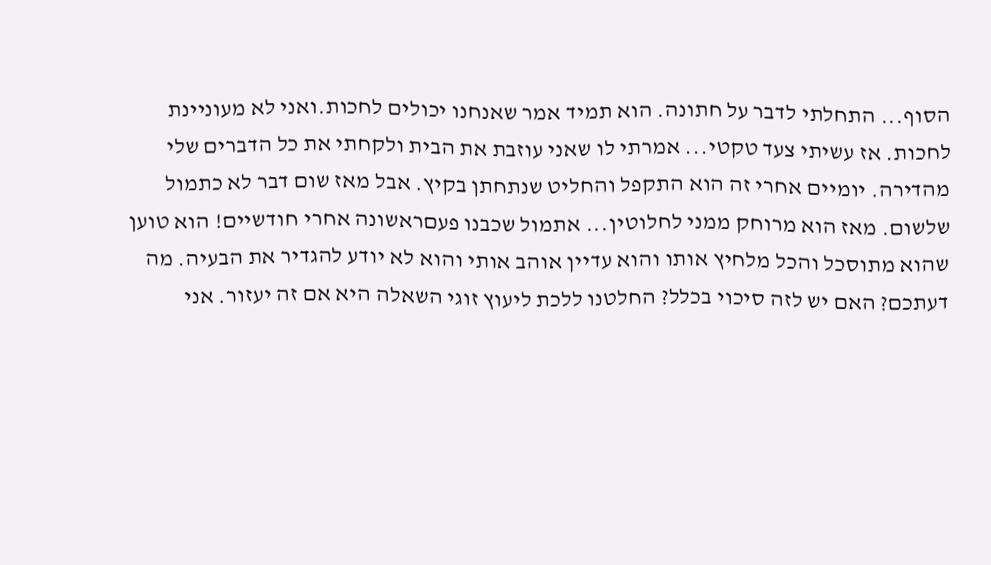הסוף... התחלתי לדבר על חתונה. הוא תמיד אמר שאנחנו יכולים לחכות.ואני לא מעוניינת לחכות. אז עשיתי צעד טקטי... אמרתי לו שאני עוזבת את הבית ולקחתי את כל הדברים שלי מהדירה. יומיים אחרי זה הוא התקפל והחליט שנתחתן בקיץ. אבל מאז שום דבר לא כתמול שלשום. מאז הוא מרוחק ממני לחלוטין... אתמול שכבנו פעםראשונה אחרי חודשיים! הוא טוען שהוא מתוסכל והכל מלחיץ אותו והוא עדיין אוהב אותי והוא לא יודע להגדיר את הבעיה. מה דעתכם? האם יש לזה סיכוי בכלל? החלטנו ללכת ליעוץ זוגי השאלה היא אם זה יעזור. אני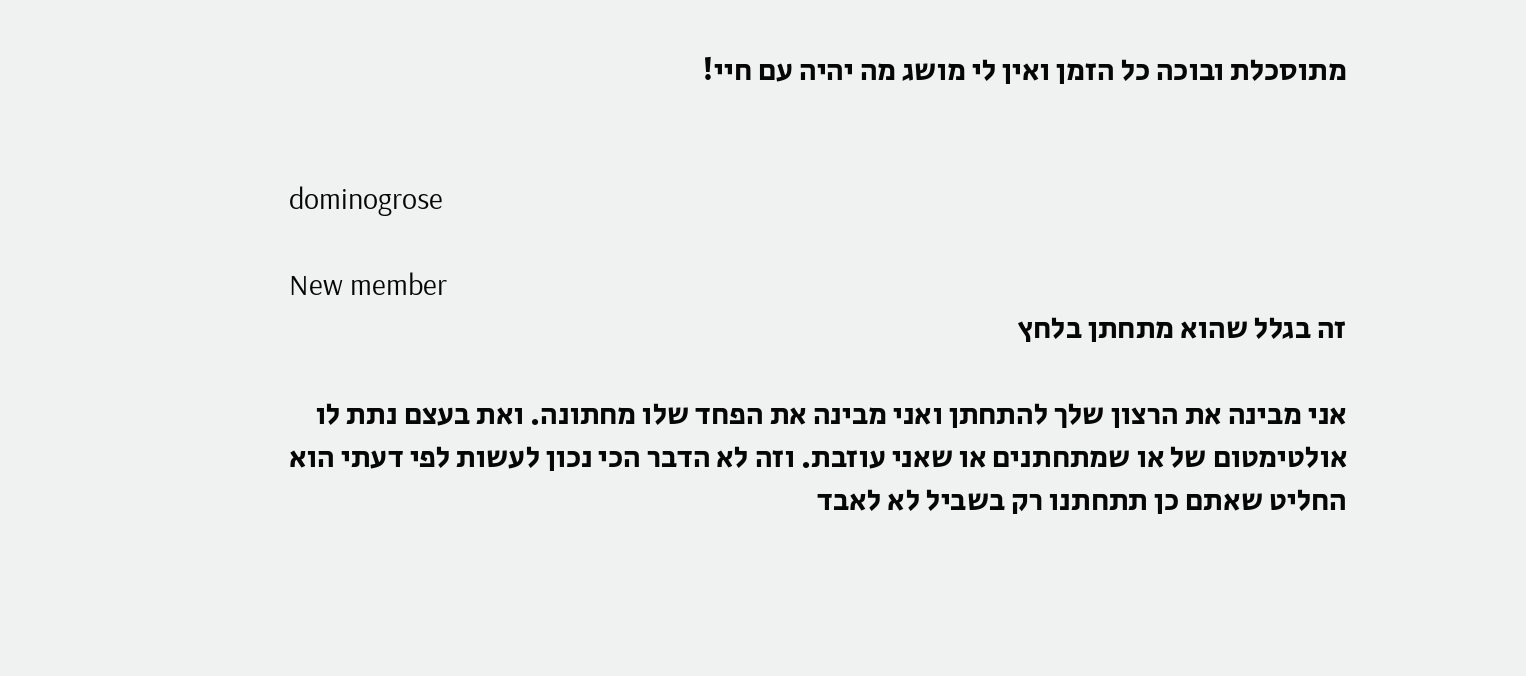מתוסכלת ובוכה כל הזמן ואין לי מושג מה יהיה עם חיי!


dominogrose

New member
זה בגלל שהוא מתחתן בלחץ

אני מבינה את הרצון שלך להתחתן ואני מבינה את הפחד שלו מחתונה. ואת בעצם נתת לו אולטימטום של או שמתחתנים או שאני עוזבת. וזה לא הדבר הכי נכון לעשות לפי דעתי הוא החליט שאתם כן תתחתנו רק בשביל לא לאבד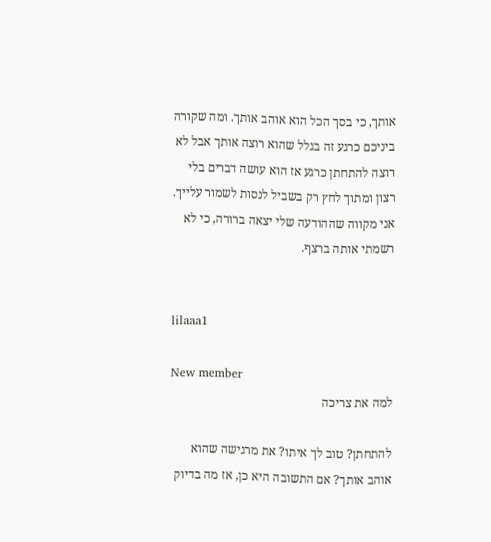אותך, כי בסך הכל הוא אוהב אותך. ומה שקורה ביניכם כרגע זה בגלל שהוא רוצה אותך אבל לא רוצה להתחתן כרגע אז הוא עושה דברים בלי רצון ומתוך לחץ רק בשביל לנסות לשמור עלייך. אני מקווה שההודעה שלי יצאה ברורה, כי לא רשמתי אותה ברצף.


lilaaa1

New member
למה את צריכה

להתחתן? טוב לך איתו? את מרגישה שהוא אוהב אותך? אם התשובה היא כן, אז מה בדיוק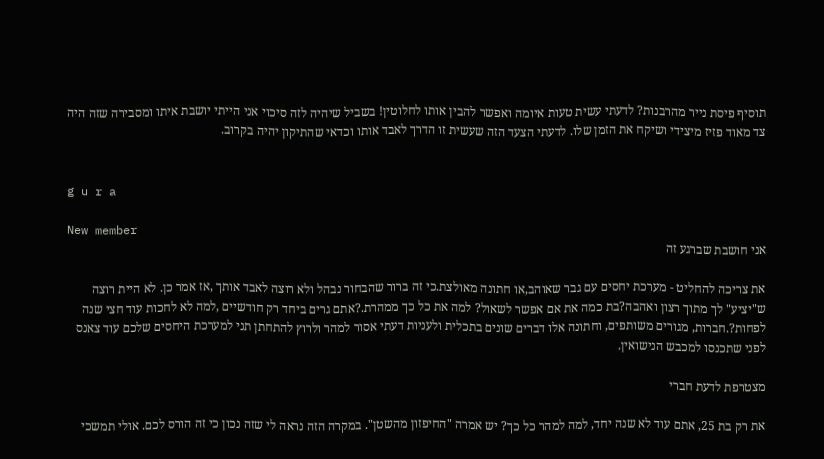תוסיף פיסת נייר מהרבנות? לדעתי עשית טעות איומה ואפשר להבין אותו לחלוטין! בשביל שיהיה לזה סיכוי אני הייתי יושבת איתו ומסבירה שזה היה צד מאוד פזיז מיצידי ושיקח את הזמן שלו. לדעתי הצעד הזה שעשית זו הדרך לאבד אותו וכדאי שהתיקון יהיה בקרוב.


g u r a

New member
אני חושבת שברגע זה

את צריכה להחליט - מערכת יחסים עם גבר שאוהב,או חתונה מאולצת.כי זה ברור שהבחור נבהל ולא רוצה לאבד אותך ,אז אמר כן. לא היית רוצה ש"יציע" לך מתוך רצון ואהבה?בת כמה את אם אפשר לשאול? למה את כל כך ממהרת.?אתם גרים ביחד רק חודשיים ,למה לא לחכות עוד חצי שנה לפחות?.חברות, מגורים משותפים, וחתונה אלו דברים שונים בתכלית ולעניות דעתי אסור למהר ולרוץ להתחתן תני למערכת היחסים שלכם עוד צאנס לפני שתכנסו למכבש הנישואין.

מצטרפת לדעת חברי

את רק בת 25, אתם עוד לא שנה יחד, למה למהר כל כך? יש אמרה "החיפזון מהשטן". במקרה הזה נראה לי שזה נכון כי זה הורס לכם. אולי תמשכי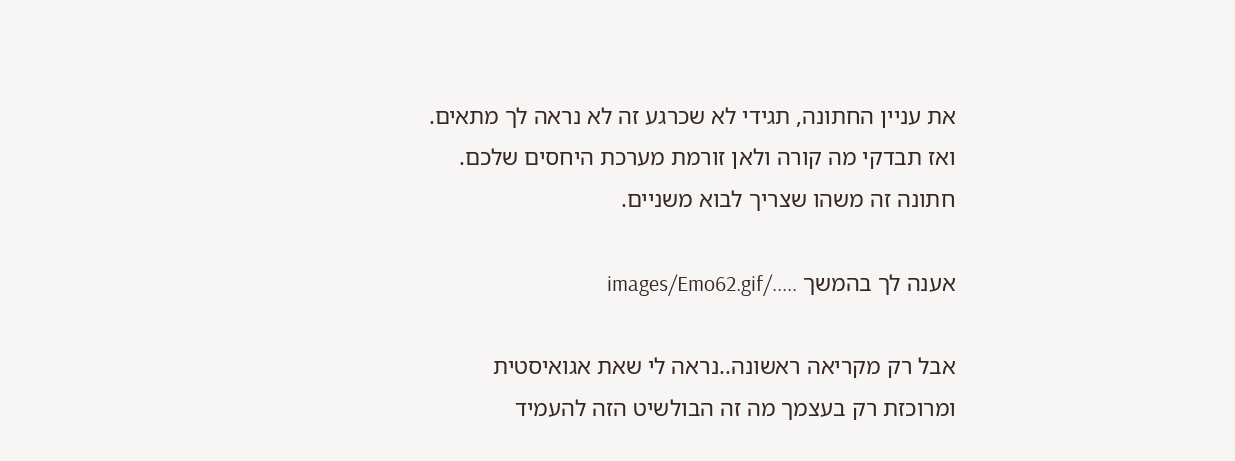את עניין החתונה, תגידי לא שכרגע זה לא נראה לך מתאים. ואז תבדקי מה קורה ולאן זורמת מערכת היחסים שלכם. חתונה זה משהו שצריך לבוא משניים.

אענה לך בהמשך ...../images/Emo62.gif

אבל רק מקריאה ראשונה..נראה לי שאת אגואיסטית ומרוכזת רק בעצמך מה זה הבולשיט הזה להעמיד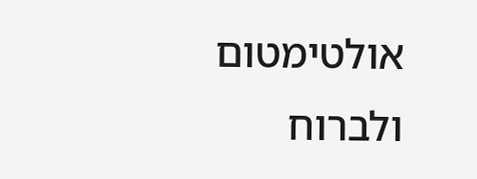אולטימטום ולברוח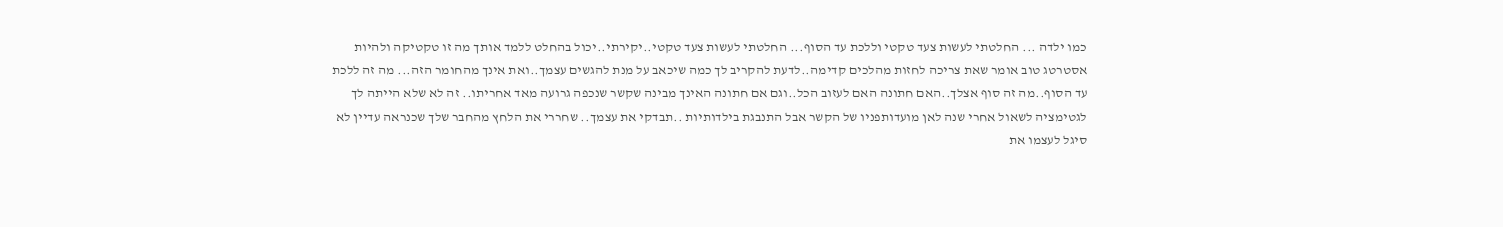כמו ילדה ... החלטתי לעשות צעד טקטי וללכת עד הסוף... החלטתי לעשות צעד טקטי..יקירתי..יכול בהחלט ללמד אותך מה זו טקטיקה ולהיות אסטרטג טוב אומר שאת צריכה לחזות מהלכים קדימה..לדעת להקריב לך כמה שיכאב על מנת להגשים עצמך..ואת אינך מהחומר הזה... מה זה ללכת עד הסוף..מה זה סוף אצלך..האם חתונה האם לעזוב הכל..וגם אם חתונה האינך מבינה שקשר שנכפה גרועה מאד אחריתו.. זה לא שלא הייתה לך לגטימציה לשאול אחרי שנה לאן מועדותפניו של הקשר אבל התנבגת בילדותיות ..תבדקי את עצמך.. שחררי את הלחץ מהחבר שלך שכנראה עדיין לא סיגל לעצמו את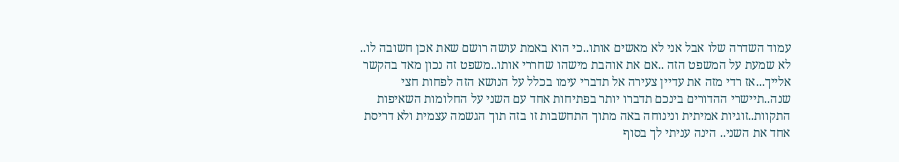עמוד השדרה שלו אבל אני לא מאשים אותו..כי הוא באמת עושה רושם שאת אכן חשובה לו.. לא שמעת על המשפט הזה ..אם את אוהבת מישהו שחררי אותו..משפט זה נכון מאד בהקשר אלייך...אז רדי מזה את עדיין צעירה אל תדברי עימו בכלל על הנושא הזה לפחות חצי שנה..תיישרי ההדורים בינכם תדברו יותר בפתיחות אחד עם השני על החלומות השאיפות התקוות..זוגיות אמיתית ונינוחה באה מתוך התחשבות זו בזה תוך הגשמה עצמית ולא דריסת אחד את השני.. הינה עניתי לך בסוף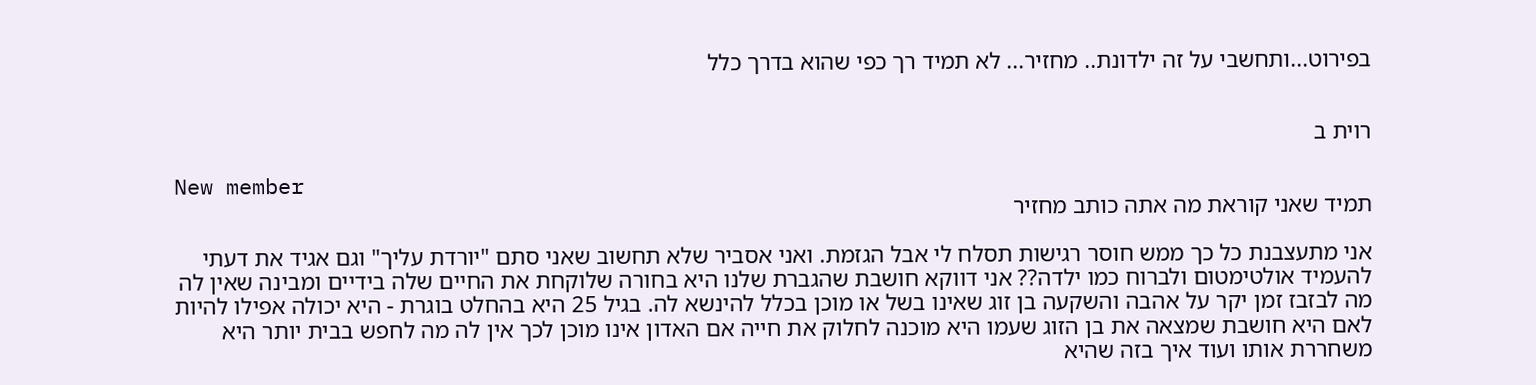בפירוט...ותחשבי על זה ילדונת.. מחזיר... לא תמיד רך כפי שהוא בדרך כלל


רוית ב

New member
תמיד שאני קוראת מה אתה כותב מחזיר

אני מתעצבנת כל כך ממש חוסר רגישות תסלח לי אבל הגזמת. ואני אסביר שלא תחשוב שאני סתם "יורדת עליך" וגם אגיד את דעתי להעמיד אולטימטום ולברוח כמו ילדה?? אני דווקא חושבת שהגברת שלנו היא בחורה שלוקחת את החיים שלה בידיים ומבינה שאין לה מה לבזבז זמן יקר על אהבה והשקעה בן זוג שאינו בשל או מוכן בכלל להינשא לה. בגיל 25 היא בהחלט בוגרת - היא יכולה אפילו להיות לאם היא חושבת שמצאה את בן הזוג שעמו היא מוכנה לחלוק את חייה אם האדון אינו מוכן לכך אין לה מה לחפש בבית יותר היא משחררת אותו ועוד איך בזה שהיא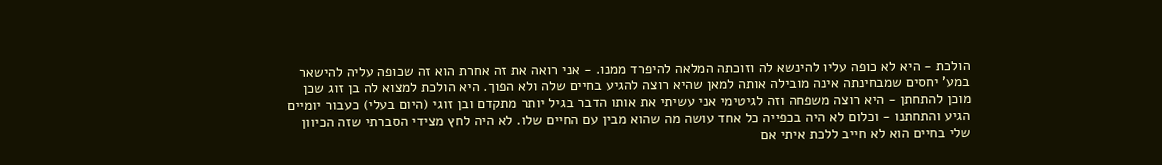הולכת - היא לא כופה עליו להינשא לה וזוכתה המלאה להיפרד ממנו. - אני רואה את זה אחרת הוא זה שכופה עליה להישאר במע' יחסים שמבחינתה אינה מובילה אותה למאן שהיא רוצה להגיע בחיים שלה ולא הפוך. היא הולכת למצוא לה בן זוג שכן מוכן להתחתן - היא רוצה משפחה וזה לגיטימי אני עשיתי את אותו הדבר בגיל יותר מתקדם ובן זוגי (היום בעלי) כעבור יומיים הגיע והתחתנו - וכלום לא היה בכפייה כל אחד עושה מה שהוא מבין עם החיים שלו. לא היה לחץ מצידי הסברתי שזה הכיוון שלי בחיים הוא לא חייב ללכת איתי אם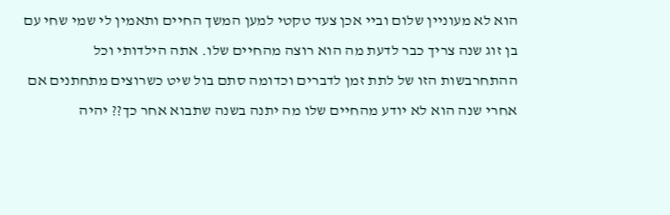הוא לא מעוניין שלום וביי אכן צעד טקטי למען המשך החיים ותאמין לי שמי שחי עם בן זוג שנה צריך כבר לדעת מה הוא רוצה מהחיים שלו. אתה הילדותי וכל ההתחרבשות הזו של לתת זמן לדברים וכדומה סתם בול שיט כשרוצים מתחתנים אם אחרי שנה הוא לא יודע מהחיים שלו מה יתנה בשנה שתבוא אחר כך?? יהיה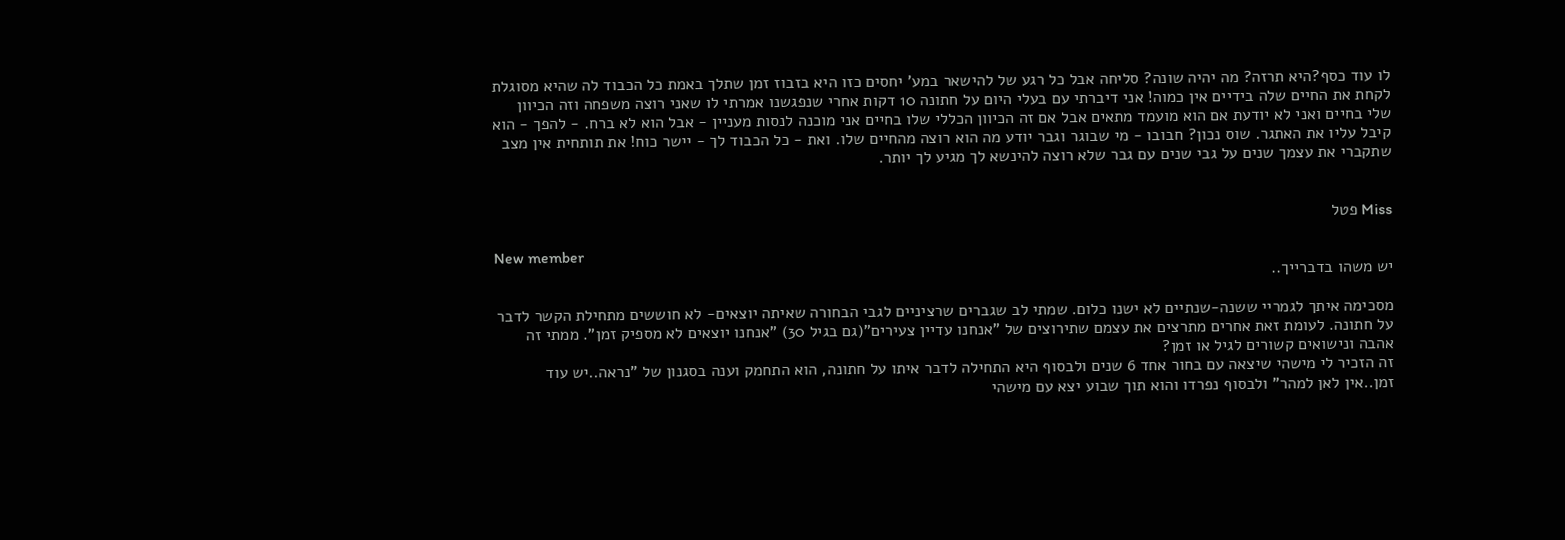לו עוד כסף?היא תרזה? מה יהיה שונה? סליחה אבל כל רגע של להישאר במע' יחסים כזו היא בזבוז זמן שתלך באמת כל הכבוד לה שהיא מסוגלת לקחת את החיים שלה בידיים אין כמוה! אני דיברתי עם בעלי היום על חתונה 10 דקות אחרי שנפגשנו אמרתי לו שאני רוצה משפחה וזה הכיוון שלי בחיים ואני לא יודעת אם הוא מועמד מתאים אבל אם זה הכיוון הכללי שלו בחיים אני מוכנה לנסות מעניין - אבל הוא לא ברח. - להפך - הוא קיבל עליו את האתגר. שוס נכון? חבובו - מי שבוגר וגבר יודע מה הוא רוצה מהחיים שלו. ואת - כל הכבוד לך - יישר כוח! את תותחית אין מצב שתקברי את עצמך שנים על גבי שנים עם גבר שלא רוצה להינשא לך מגיע לך יותר.


Miss פטל

New member
יש משהו בדברייך..

מסכימה איתך לגמריי ששנה-שנתיים לא ישנו כלום. שמתי לב שגברים שרציניים לגבי הבחורה שאיתה יוצאים- לא חוששים מתחילת הקשר לדבר על חתונה. לעומת זאת אחרים מתרצים את עצמם שתירוצים של "אנחנו עדיין צעירים"(גם בגיל 30) "אנחנו יוצאים לא מספיק זמן". ממתי זה אהבה ונישואים קשורים לגיל או זמן?
זה הזכיר לי מישהי שיצאה עם בחור אחד 6 שנים ולבסוף היא התחילה לדבר איתו על חתונה, הוא התחמק וענה בסגנון של "נראה..יש עוד זמן..אין לאן למהר" ולבסוף נפרדו והוא תוך שבוע יצא עם מישהי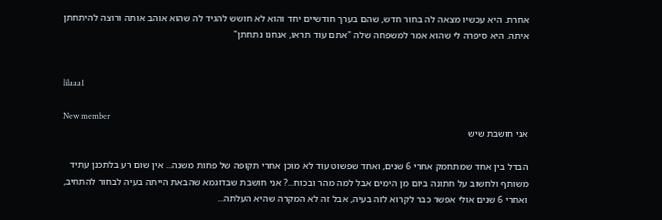אחרת. היא עכשיו מצאה לה בחור חדש, שהם בערך חודשיים יחד והוא לא חושש להגיד לה שהוא אוהב אותה ורוצה להיתחתן איתה. היא סיפרה לי שהוא אמר למשפחה שלה "אתם עוד תראו, אנחנו נתחתן"


lilaaa1

New member
אני חושבת שיש

הבדל בין אחד שמתחמק אחרי 6 שנים, ואחד שפשוט עוד לא מוכן אחרי תקופה של פחות משנה... אין שום רע בלתכנן עתיד משותף ולחשוב על חתונה ביום מן הימים אבל למה מהר ובכוח...? אני חושבת שבדוגמא שהבאת הייתה בעיה לבחור להתחיב, ואחרי 6 שנים אולי אפשר כבר לקרוא לזה בעיה, אבל זה לא המקרה שהיא העלתה...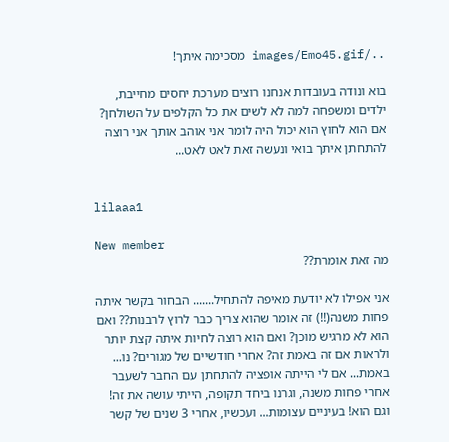../images/Emo45.gif מסכימה איתך!

בוא ונודה בעובדות אנחנו רוצים מערכת יחסים מחייבת, ילדים ומשפחה למה לא לשים את כל הקלפים על השולחן? אם הוא לחוץ הוא יכול היה לומר אני אוהב אותך אני רוצה להתחתן איתך בואי ונעשה זאת לאט לאט...


lilaaa1

New member
מה זאת אומרת??

אני אפילו לא יודעת מאיפה להתחיל....... הבחור בקשר איתה פחות משנה(!!) זה אומר שהוא צריך כבר לרוץ לרבנות?? ואם הוא לא מרגיש מוכן? ואם הוא רוצה לחיות איתה קצת יותר ולראות אם זה באמת זה? אחרי חודשיים של מגורים? נו... באמת... אם לי הייתה אופציה להתחתן עם החבר לשעבר אחרי פחות משנה, וגרנו ביחד תקופה, הייתי עושה את זה! וגם הוא! בעיניים עצומות... ועכשיו, אחרי 3 שנים של קשר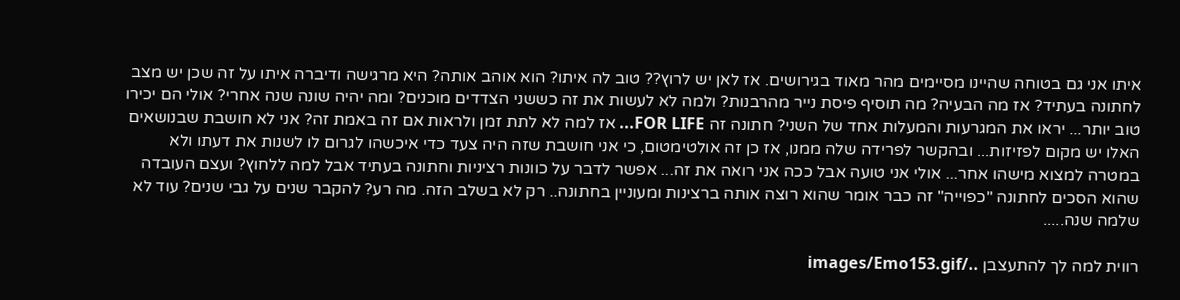איתו אני גם בטוחה שהיינו מסיימים מהר מאוד בגירושים. אז לאן יש לרוץ?? טוב לה איתו? הוא אוהב אותה? היא מרגישה ודיברה איתו על זה שכן יש מצב לחתונה בעתיד? אז מה הבעיה? מה תוסיף פיסת נייר מהרבנות? ולמה לא לעשות את זה כששני הצדדים מוכנים? ומה יהיה שונה שנה אחרי? אולי הם יכירו טוב יותר... יראו את המגרעות והמעלות אחד של השני? חתונה זה FOR LIFE... אז למה לא לתת זמן ולראות אם זה באמת זה? אני לא חושבת שבנושאים האלו יש מקום לפזיזות... ובהקשר לפרידה שלה ממנו, אז כן זה אולטימטום, כי אני חושבת שזה היה צעד כדי איכשהו לגרום לו לשנות את דעתו ולא במטרה למצוא מישהו אחר... אולי אני טועה אבל ככה אני רואה את זה... אפשר לדבר על כוונות רציניות וחתונה בעתיד אבל למה ללחוץ? ועצם העובדה שהוא הסכים לחתונה "כפוייה" זה כבר אומר שהוא רוצה אותה ברצינות ומעוניין בחתונה.. רק לא בשלב הזה. מה רע? להקבר שנים על גבי שנים? עוד לא שלמה שנה.....

רווית למה לך להתעצבן ../images/Emo153.gif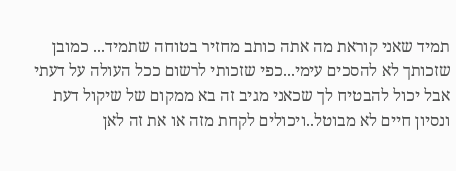תמיד שאני קוראת מה אתה כותב מחזיר בטוחה שתמיד... כמובן שזכותך לא להסכים עימי...כפי שזכותי לרשום ככל העולה על דעתי אבל יכול להבטיח לך שכאני מגיב זה בא ממקום של שיקול דעת ונסיון חיים לא מבוטל..ויכולים לקחת מזה או את זה לאן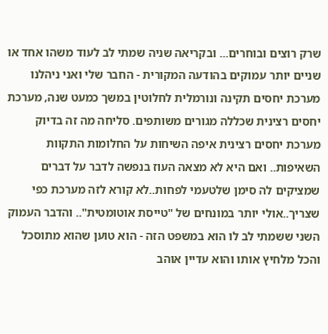שרק רוצים ובוחרים... ובקריאה שניה שמתי לב לעוד משהו אחד או שניים יותר עמוקים בהודעה המקורית - החבר שלי ואני ניהלנו מערכת יחסים תקינה ונורמלית לחלוטין במשך כמעט שנה, מערכת יחסים רצינית שכללה מגורים משותפים. סליחה מה זה בדיוק מערכת יחסים רצינית איפה השיחות על החלומות התקוות השאיפות.. ואם היא לא מצאה העוז בנפשה לדבר על דברים שמציקים לה סימן שלטעמי לפחות..לא קורא לזה מערכת כפי שצריך..אולי יותר במונחים של "טייסת אוטומטית".. והדבר העמוק השני ששמתי לב לו הוא במשפט הזה - הוא טוען שהוא מתוסכל והכל מלחיץ אותו והוא עדיין אוהב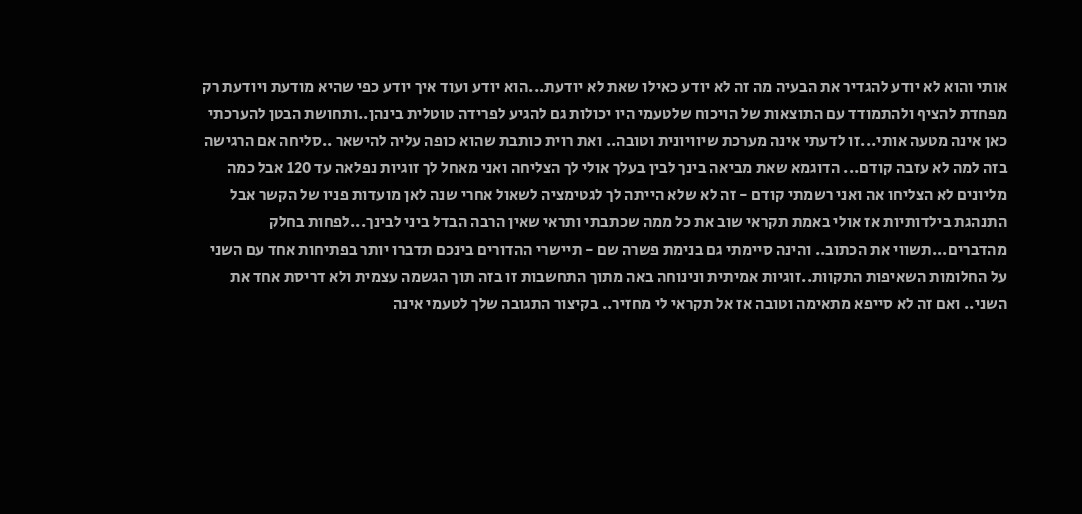אותי והוא לא יודע להגדיר את הבעיה מה זה לא יודע כאילו שאת לא יודעת...הוא יודע ועוד איך יודע כפי שהיא מודעת ויודעת רק מפחדת להציף ולהתמודד עם התוצאות של הויכוח שלטעמי היו יכולות גם להגיע לפרידה טוטלית בינהן..ותחושת הבטן להערכתי כאן אינה מטעה אותי...זו לדעתי אינה מערכת שיוויונית וטובה.. ואת רוית כותבת שהוא כופה עליה להישאר ..סליחה אם הרגישה בזה למה לא עזבה קודם... הדוגמא שאת מביאה בינך לבין בעלך אולי לך הצליחה ואני מאחל לך זוגיות נפלאה עד 120 אבל כמה מליונים לא הצליחו אה ואני רשמתי קודם - זה לא שלא הייתה לך לגטימציה לשאול אחרי שנה לאן מועדות פניו של הקשר אבל התנהגת בילדותיות אז אולי באמת תקראי שוב את כל ממה שכתבתי ותראי שאין הרבה הבדל ביני לבינך...לפחות בחלק מהדברים...תשווי את הכתוב.. והינה סיימתי גם בנימת פשרה שם - תיישרי ההדורים בינכם תדברו יותר בפתיחות אחד עם השני על החלומות השאיפות התקוות..זוגיות אמיתית ונינוחה באה מתוך התחשבות זו בזה תוך הגשמה עצמית ולא דריסת אחד את השני.. ואם זה לא סייפא מתאימה וטובה אז אל תקראי לי מחזיר.. בקיצור התגובה שלך לטעמי אינה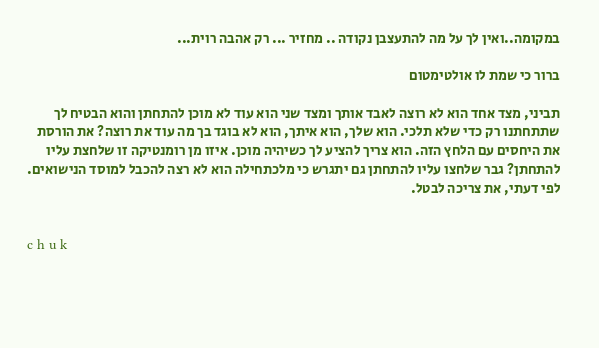במקומה..ואין לך על מה להתעצבן נקודה .. מחזיר ... רק אהבה רוית...

ברור כי שמת לו אולטימטום

תביני, מצד אחד הוא לא רוצה לאבד אותך ומצד שני הוא עוד לא מוכן להתחתן והוא הבטיח לך שתתחתנו רק כדי שלא תלכי. הוא שלך, הוא איתך, הוא לא בוגד בך מה עוד את רוצה? את הורסת את היחסים עם הלחץ הזה. הוא צריך להציע לך כשיהיה מוכן. איזו מן רומנטיקה זו שלחצת עליו להתחתן? גבר שלחצו עליו להתחתן גם יתגרש כי מלכתחילה הוא לא רצה להכבל למוסד הנישואים. לפי דעתי, את צריכה לבטל.


c h u k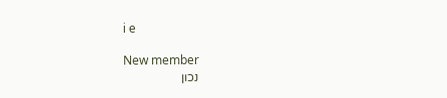i e

New member
נכון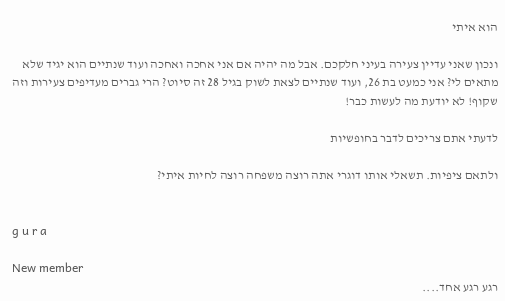הוא איתי

ונכון שאני עדיין צעירה בעיני חלקכם. אבל מה יהיה אם אני אחכה ואחכה ועוד שנתיים הוא יגיד שלא מתאים לי? אני כמעט בת 26, ועוד שנתיים לצאת לשוק בגיל 28 זה סיוט? הרי גברים מעדיפים צעירות וזה שקוף! לא יודעת מה לעשות כבר!

לדעתי אתם צריכים לדבר בחופשיות

ולתאם ציפיות. תשאלי אותו דוגרי אתה רוצה משפחה רוצה לחיות איתי?


g u r a

New member
רגע רגע אחד....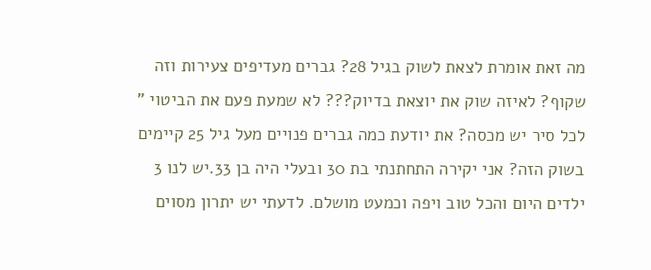מה זאת אומרת לצאת לשוק בגיל 28? גברים מעדיפים צעירות וזה שקוף? לאיזה שוק את יוצאת בדיוק??? לא שמעת פעם את הביטוי " לכל סיר יש מכסה? את יודעת כמה גברים פנויים מעל גיל 25 קיימים בשוק הזה? אני יקירה התחתנתי בת 30 ובעלי היה בן 33.יש לנו 3 ילדים היום והכל טוב ויפה וכמעט מושלם. לדעתי יש יתרון מסוים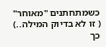כשמתחתנים "מאוחר" ( זו לא בדיוק המילה..) כך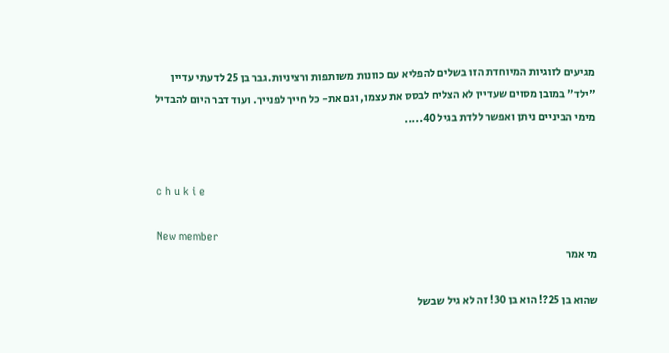מגיעים לזוגיות המיוחדת הזו בשלים להפליא עם כוונות משותפות ורציניות.גבר בן 25 לדעתי עדיין "ילד" במובן מסוים שעדיין לא הצליח לבסס את עצמו, וגם את- כל חייך לפנייך. ועוד דבר היום להבדיל מימי הביניים ניתן ואפשר ללדת בגיל 40.....


c h u k i e

New member
מי אמר

שהוא בן 25?! הוא בן 30! זה לא גיל שבשל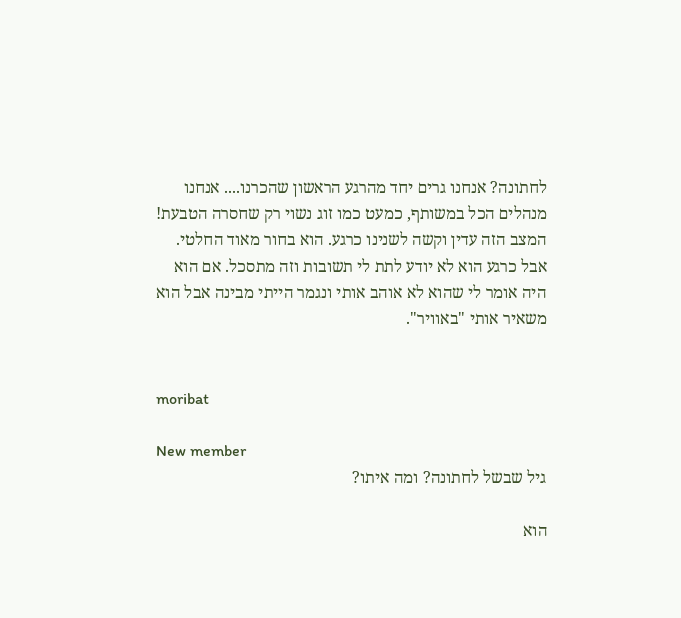לחתונה? אנחנו גרים יחד מהרגע הראשון שהכרנו.... אנחנו מנהלים הכל במשותף, כמעט כמו זוג נשוי רק שחסרה הטבעת! המצב הזה עדין וקשה לשנינו כרגע. הוא בחור מאוד החלטי. אבל כרגע הוא לא יודע לתת לי תשובות וזה מתסכל. אם הוא היה אומר לי שהוא לא אוהב אותי ונגמר הייתי מבינה אבל הוא משאיר אותי "באוויר".


moribat

New member
גיל שבשל לחתונה? ומה איתו?

הוא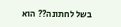בשל לחתונה?? הוא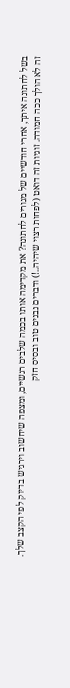בשל לחתונה איתך, אחרי חודשיים של מגורים לחתונה? את מקדימה אותו בכמה שלבים רגשיים, ומצפה שיחשוב וירגיש בדיוק לפי הקצב שלך. זה לא הולך ככה חמודה. זוגיות זה דואט (לפחות רצוי שיהיה..!) ודברים נבנים טוב ובסיס חזק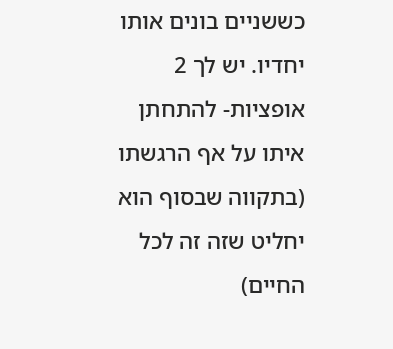כששניים בונים אותו יחדיו. יש לך 2 אופציות- להתחתן איתו על אף הרגשתו (בתקווה שבסוף הוא יחליט שזה זה לכל החיים)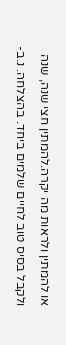או להמתין ולראות מה יקרה.להמתין חצי שנה, שנה ולקבל בסיס טוב לחיים שלמים ביחד. בהצלחה. נ.ב-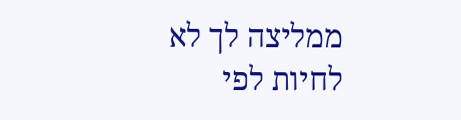ממליצה לך לא לחיות לפי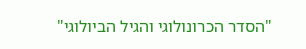"הסדר הכרונולוגי והגיל הביולוגי"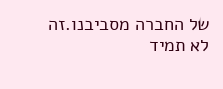של החברה מסביבנו.זה לא תמיד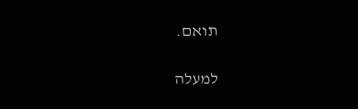תואם.

למעלה